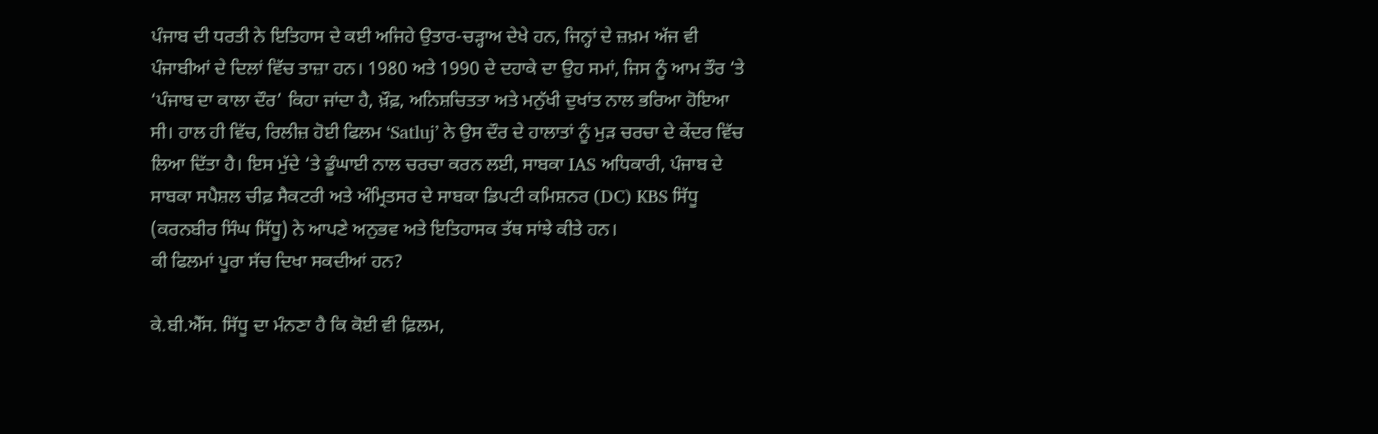ਪੰਜਾਬ ਦੀ ਧਰਤੀ ਨੇ ਇਤਿਹਾਸ ਦੇ ਕਈ ਅਜਿਹੇ ਉਤਾਰ-ਚੜ੍ਹਾਅ ਦੇਖੇ ਹਨ, ਜਿਨ੍ਹਾਂ ਦੇ ਜ਼ਖ਼ਮ ਅੱਜ ਵੀ ਪੰਜਾਬੀਆਂ ਦੇ ਦਿਲਾਂ ਵਿੱਚ ਤਾਜ਼ਾ ਹਨ। 1980 ਅਤੇ 1990 ਦੇ ਦਹਾਕੇ ਦਾ ਉਹ ਸਮਾਂ, ਜਿਸ ਨੂੰ ਆਮ ਤੌਰ ‘ਤੇ ‘ਪੰਜਾਬ ਦਾ ਕਾਲਾ ਦੌਰ’ ਕਿਹਾ ਜਾਂਦਾ ਹੈ, ਖ਼ੌਫ਼, ਅਨਿਸ਼ਚਿਤਤਾ ਅਤੇ ਮਨੁੱਖੀ ਦੁਖਾਂਤ ਨਾਲ ਭਰਿਆ ਹੋਇਆ ਸੀ। ਹਾਲ ਹੀ ਵਿੱਚ, ਰਿਲੀਜ਼ ਹੋਈ ਫਿਲਮ ‘Satluj’ ਨੇ ਉਸ ਦੌਰ ਦੇ ਹਾਲਾਤਾਂ ਨੂੰ ਮੁੜ ਚਰਚਾ ਦੇ ਕੇਂਦਰ ਵਿੱਚ ਲਿਆ ਦਿੱਤਾ ਹੈ। ਇਸ ਮੁੱਦੇ ‘ਤੇ ਡੂੰਘਾਈ ਨਾਲ ਚਰਚਾ ਕਰਨ ਲਈ, ਸਾਬਕਾ IAS ਅਧਿਕਾਰੀ, ਪੰਜਾਬ ਦੇ ਸਾਬਕਾ ਸਪੈਸ਼ਲ ਚੀਫ਼ ਸੈਕਟਰੀ ਅਤੇ ਅੰਮ੍ਰਿਤਸਰ ਦੇ ਸਾਬਕਾ ਡਿਪਟੀ ਕਮਿਸ਼ਨਰ (DC) KBS ਸਿੱਧੂ (ਕਰਨਬੀਰ ਸਿੰਘ ਸਿੱਧੂ) ਨੇ ਆਪਣੇ ਅਨੁਭਵ ਅਤੇ ਇਤਿਹਾਸਕ ਤੱਥ ਸਾਂਝੇ ਕੀਤੇ ਹਨ।
ਕੀ ਫਿਲਮਾਂ ਪੂਰਾ ਸੱਚ ਦਿਖਾ ਸਕਦੀਆਂ ਹਨ?

ਕੇ.ਬੀ.ਐੱਸ. ਸਿੱਧੂ ਦਾ ਮੰਨਣਾ ਹੈ ਕਿ ਕੋਈ ਵੀ ਫ਼ਿਲਮ,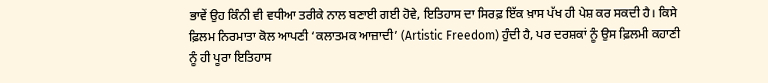ਭਾਵੇਂ ਉਹ ਕਿੰਨੀ ਵੀ ਵਧੀਆ ਤਰੀਕੇ ਨਾਲ ਬਣਾਈ ਗਈ ਹੋਵੇ, ਇਤਿਹਾਸ ਦਾ ਸਿਰਫ਼ ਇੱਕ ਖ਼ਾਸ ਪੱਖ ਹੀ ਪੇਸ਼ ਕਰ ਸਕਦੀ ਹੈ। ਕਿਸੇ ਫ਼ਿਲਮ ਨਿਰਮਾਤਾ ਕੋਲ ਆਪਣੀ ‘ਕਲਾਤਮਕ ਆਜ਼ਾਦੀ’ (Artistic Freedom) ਹੁੰਦੀ ਹੈ, ਪਰ ਦਰਸ਼ਕਾਂ ਨੂੰ ਉਸ ਫ਼ਿਲਮੀ ਕਹਾਣੀ ਨੂੰ ਹੀ ਪੂਰਾ ਇਤਿਹਾਸ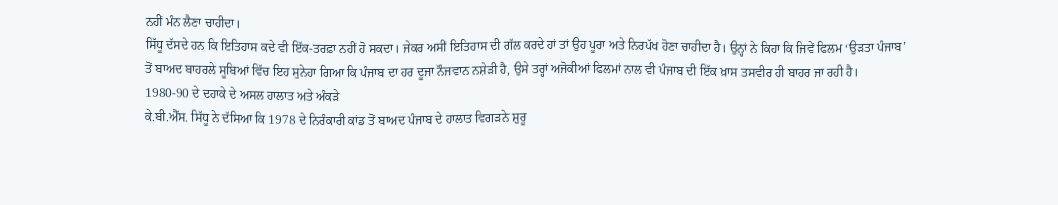ਨਹੀਂ ਮੰਨ ਲੈਣਾ ਚਾਹੀਦਾ।
ਸਿੱਧੂ ਦੱਸਦੇ ਹਨ ਕਿ ਇਤਿਹਾਸ ਕਦੇ ਵੀ ਇੱਕ-ਤਰਫ਼ਾ ਨਹੀਂ ਹੋ ਸਕਦਾ। ਜੇਕਰ ਅਸੀਂ ਇਤਿਹਾਸ ਦੀ ਗੱਲ ਕਰਦੇ ਹਾਂ ਤਾਂ ਉਹ ਪੂਰਾ ਅਤੇ ਨਿਰਪੱਖ ਹੋਣਾ ਚਾਹੀਦਾ ਹੈ। ਉਨ੍ਹਾਂ ਨੇ ਕਿਹਾ ਕਿ ਜਿਵੇਂ ਫਿਲਮ ‘ਉੜਤਾ ਪੰਜਾਬ’ ਤੋਂ ਬਾਅਦ ਬਾਹਰਲੇ ਸੂਬਿਆਂ ਵਿੱਚ ਇਹ ਸੁਨੇਹਾ ਗਿਆ ਕਿ ਪੰਜਾਬ ਦਾ ਹਰ ਦੂਜਾ ਨੌਜਵਾਨ ਨਸ਼ੇੜੀ ਹੈ, ਉਸੇ ਤਰ੍ਹਾਂ ਅਜੋਕੀਆਂ ਫਿਲਮਾਂ ਨਾਲ ਵੀ ਪੰਜਾਬ ਦੀ ਇੱਕ ਖ਼ਾਸ ਤਸਵੀਰ ਹੀ ਬਾਹਰ ਜਾ ਰਹੀ ਹੈ।
1980-90 ਦੇ ਦਹਾਕੇ ਦੇ ਅਸਲ ਹਾਲਾਤ ਅਤੇ ਅੰਕੜੇ
ਕੇ.ਬੀ.ਐੱਸ. ਸਿੱਧੂ ਨੇ ਦੱਸਿਆ ਕਿ 1978 ਦੇ ਨਿਰੰਕਾਰੀ ਕਾਂਡ ਤੋਂ ਬਾਅਦ ਪੰਜਾਬ ਦੇ ਹਾਲਾਤ ਵਿਗੜਨੇ ਸ਼ੁਰੂ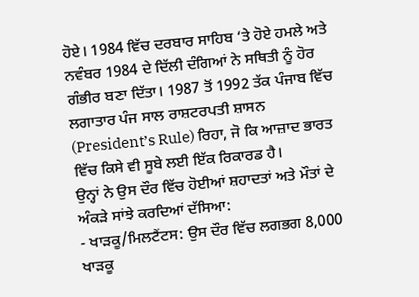ਹੋਏ। 1984 ਵਿੱਚ ਦਰਬਾਰ ਸਾਹਿਬ ‘ਤੇ ਹੋਏ ਹਮਲੇ ਅਤੇ ਨਵੰਬਰ 1984 ਦੇ ਦਿੱਲੀ ਦੰਗਿਆਂ ਨੇ ਸਥਿਤੀ ਨੂੰ ਹੋਰ ਗੰਭੀਰ ਬਣਾ ਦਿੱਤਾ। 1987 ਤੋਂ 1992 ਤੱਕ ਪੰਜਾਬ ਵਿੱਚ ਲਗਾਤਾਰ ਪੰਜ ਸਾਲ ਰਾਸ਼ਟਰਪਤੀ ਸ਼ਾਸਨ (President’s Rule) ਰਿਹਾ, ਜੋ ਕਿ ਆਜ਼ਾਦ ਭਾਰਤ ਵਿੱਚ ਕਿਸੇ ਵੀ ਸੂਬੇ ਲਈ ਇੱਕ ਰਿਕਾਰਡ ਹੈ।
ਉਨ੍ਹਾਂ ਨੇ ਉਸ ਦੌਰ ਵਿੱਚ ਹੋਈਆਂ ਸ਼ਹਾਦਤਾਂ ਅਤੇ ਮੌਤਾਂ ਦੇ ਅੰਕੜੇ ਸਾਂਝੇ ਕਰਦਿਆਂ ਦੱਸਿਆ:
- ਖਾੜਕੂ/ਮਿਲਟੈਂਟਸ: ਉਸ ਦੌਰ ਵਿੱਚ ਲਗਭਗ 8,000 ਖਾੜਕੂ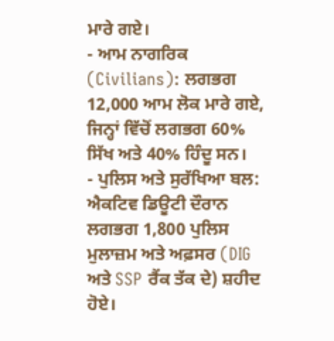ਮਾਰੇ ਗਏ।
- ਆਮ ਨਾਗਰਿਕ (Civilians): ਲਗਭਗ 12,000 ਆਮ ਲੋਕ ਮਾਰੇ ਗਏ, ਜਿਨ੍ਹਾਂ ਵਿੱਚੋਂ ਲਗਭਗ 60% ਸਿੱਖ ਅਤੇ 40% ਹਿੰਦੂ ਸਨ।
- ਪੁਲਿਸ ਅਤੇ ਸੁਰੱਖਿਆ ਬਲ: ਐਕਟਿਵ ਡਿਊਟੀ ਦੌਰਾਨ ਲਗਭਗ 1,800 ਪੁਲਿਸ ਮੁਲਾਜ਼ਮ ਅਤੇ ਅਫ਼ਸਰ (DIG ਅਤੇ SSP ਰੈਂਕ ਤੱਕ ਦੇ) ਸ਼ਹੀਦ ਹੋਏ।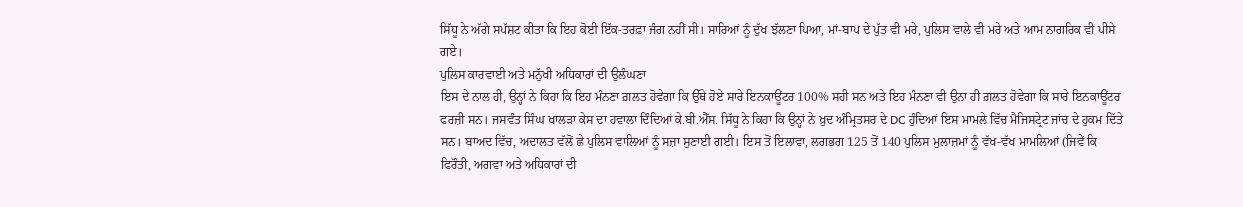ਸਿੱਧੂ ਨੇ ਅੱਗੇ ਸਪੱਸ਼ਟ ਕੀਤਾ ਕਿ ਇਹ ਕੋਈ ਇੱਕ-ਤਰਫ਼ਾ ਜੰਗ ਨਹੀਂ ਸੀ। ਸਾਰਿਆਂ ਨੂੰ ਦੁੱਖ ਝੱਲਣਾ ਪਿਆ, ਮਾਂ-ਬਾਪ ਦੇ ਪੁੱਤ ਵੀ ਮਰੇ, ਪੁਲਿਸ ਵਾਲੇ ਵੀ ਮਰੇ ਅਤੇ ਆਮ ਨਾਗਰਿਕ ਵੀ ਪੀਸੇ ਗਏ।
ਪੁਲਿਸ ਕਾਰਵਾਈ ਅਤੇ ਮਨੁੱਖੀ ਅਧਿਕਾਰਾਂ ਦੀ ਉਲੰਘਣਾ
ਇਸ ਦੇ ਨਾਲ ਹੀ, ਉਨ੍ਹਾਂ ਨੇ ਕਿਹਾ ਕਿ ਇਹ ਮੰਨਣਾ ਗ਼ਲਤ ਹੋਵੇਗਾ ਕਿ ਉੱਥੇ ਹੋਏ ਸਾਰੇ ਇਨਕਾਊਂਟਰ 100% ਸਹੀ ਸਨ ਅਤੇ ਇਹ ਮੰਨਣਾ ਵੀ ਉਨਾ ਹੀ ਗ਼ਲਤ ਹੋਵੇਗਾ ਕਿ ਸਾਰੇ ਇਨਕਾਊਂਟਰ ਫਰਜ਼ੀ ਸਨ। ਜਸਵੰਤ ਸਿੰਘ ਖਾਲੜਾ ਕੇਸ ਦਾ ਹਵਾਲਾ ਦਿੰਦਿਆਂ ਕੇ.ਬੀ.ਐੱਸ. ਸਿੱਧੂ ਨੇ ਕਿਹਾ ਕਿ ਉਨ੍ਹਾਂ ਨੇ ਖ਼ੁਦ ਅੰਮ੍ਰਿਤਸਰ ਦੇ DC ਹੁੰਦਿਆਂ ਇਸ ਮਾਮਲੇ ਵਿੱਚ ਮੈਜਿਸਟ੍ਰੇਟ ਜਾਂਚ ਦੇ ਹੁਕਮ ਦਿੱਤੇ ਸਨ। ਬਾਅਦ ਵਿੱਚ, ਅਦਾਲਤ ਵੱਲੋਂ ਛੇ ਪੁਲਿਸ ਵਾਲਿਆਂ ਨੂੰ ਸਜ਼ਾ ਸੁਣਾਈ ਗਈ। ਇਸ ਤੋਂ ਇਲਾਵਾ, ਲਗਭਗ 125 ਤੋਂ 140 ਪੁਲਿਸ ਮੁਲਾਜ਼ਮਾਂ ਨੂੰ ਵੱਖ-ਵੱਖ ਮਾਮਲਿਆਂ (ਜਿਵੇਂ ਕਿ ਫਿਰੌਤੀ, ਅਗਵਾ ਅਤੇ ਅਧਿਕਾਰਾਂ ਦੀ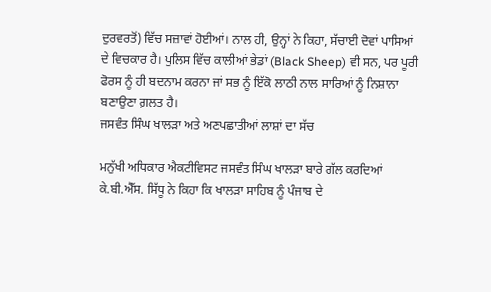ਦੁਰਵਰਤੋਂ) ਵਿੱਚ ਸਜ਼ਾਵਾਂ ਹੋਈਆਂ। ਨਾਲ ਹੀ, ਉਨ੍ਹਾਂ ਨੇ ਕਿਹਾ, ਸੱਚਾਈ ਦੋਵਾਂ ਪਾਸਿਆਂ ਦੇ ਵਿਚਕਾਰ ਹੈ। ਪੁਲਿਸ ਵਿੱਚ ਕਾਲੀਆਂ ਭੇਡਾਂ (Black Sheep) ਵੀ ਸਨ, ਪਰ ਪੂਰੀ ਫੋਰਸ ਨੂੰ ਹੀ ਬਦਨਾਮ ਕਰਨਾ ਜਾਂ ਸਭ ਨੂੰ ਇੱਕੋ ਲਾਠੀ ਨਾਲ ਸਾਰਿਆਂ ਨੂੰ ਨਿਸ਼ਾਨਾ ਬਣਾਉਣਾ ਗ਼ਲਤ ਹੈ।
ਜਸਵੰਤ ਸਿੰਘ ਖਾਲੜਾ ਅਤੇ ਅਣਪਛਾਤੀਆਂ ਲਾਸ਼ਾਂ ਦਾ ਸੱਚ

ਮਨੁੱਖੀ ਅਧਿਕਾਰ ਐਕਟੀਵਿਸਟ ਜਸਵੰਤ ਸਿੰਘ ਖਾਲੜਾ ਬਾਰੇ ਗੱਲ ਕਰਦਿਆਂ ਕੇ.ਬੀ.ਐੱਸ. ਸਿੱਧੂ ਨੇ ਕਿਹਾ ਕਿ ਖਾਲੜਾ ਸਾਹਿਬ ਨੂੰ ਪੰਜਾਬ ਦੇ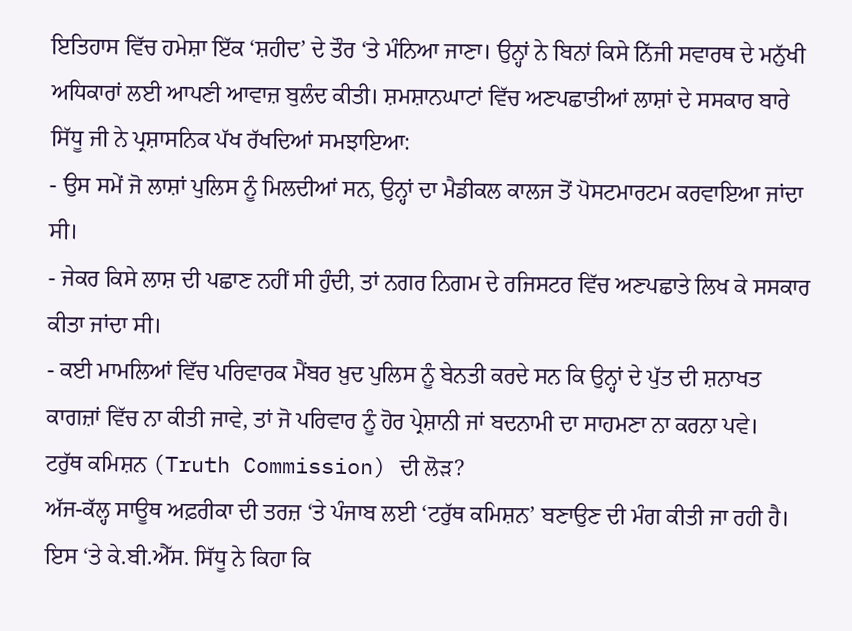ਇਤਿਹਾਸ ਵਿੱਚ ਹਮੇਸ਼ਾ ਇੱਕ ‘ਸ਼ਹੀਦ’ ਦੇ ਤੌਰ ‘ਤੇ ਮੰਨਿਆ ਜਾਣਾ। ਉਨ੍ਹਾਂ ਨੇ ਬਿਨਾਂ ਕਿਸੇ ਨਿੱਜੀ ਸਵਾਰਥ ਦੇ ਮਨੁੱਖੀ ਅਧਿਕਾਰਾਂ ਲਈ ਆਪਣੀ ਆਵਾਜ਼ ਬੁਲੰਦ ਕੀਤੀ। ਸ਼ਮਸ਼ਾਨਘਾਟਾਂ ਵਿੱਚ ਅਣਪਛਾਤੀਆਂ ਲਾਸ਼ਾਂ ਦੇ ਸਸਕਾਰ ਬਾਰੇ ਸਿੱਧੂ ਜੀ ਨੇ ਪ੍ਰਸ਼ਾਸਨਿਕ ਪੱਖ ਰੱਖਦਿਆਂ ਸਮਝਾਇਆ:
- ਉਸ ਸਮੇਂ ਜੋ ਲਾਸ਼ਾਂ ਪੁਲਿਸ ਨੂੰ ਮਿਲਦੀਆਂ ਸਨ, ਉਨ੍ਹਾਂ ਦਾ ਮੈਡੀਕਲ ਕਾਲਜ ਤੋਂ ਪੋਸਟਮਾਰਟਮ ਕਰਵਾਇਆ ਜਾਂਦਾ ਸੀ।
- ਜੇਕਰ ਕਿਸੇ ਲਾਸ਼ ਦੀ ਪਛਾਣ ਨਹੀਂ ਸੀ ਹੁੰਦੀ, ਤਾਂ ਨਗਰ ਨਿਗਮ ਦੇ ਰਜਿਸਟਰ ਵਿੱਚ ਅਣਪਛਾਤੇ ਲਿਖ ਕੇ ਸਸਕਾਰ ਕੀਤਾ ਜਾਂਦਾ ਸੀ।
- ਕਈ ਮਾਮਲਿਆਂ ਵਿੱਚ ਪਰਿਵਾਰਕ ਮੈਂਬਰ ਖ਼ੁਦ ਪੁਲਿਸ ਨੂੰ ਬੇਨਤੀ ਕਰਦੇ ਸਨ ਕਿ ਉਨ੍ਹਾਂ ਦੇ ਪੁੱਤ ਦੀ ਸ਼ਨਾਖਤ ਕਾਗਜ਼ਾਂ ਵਿੱਚ ਨਾ ਕੀਤੀ ਜਾਵੇ, ਤਾਂ ਜੋ ਪਰਿਵਾਰ ਨੂੰ ਹੋਰ ਪ੍ਰੇਸ਼ਾਨੀ ਜਾਂ ਬਦਨਾਮੀ ਦਾ ਸਾਹਮਣਾ ਨਾ ਕਰਨਾ ਪਵੇ।
ਟਰੁੱਥ ਕਮਿਸ਼ਨ (Truth Commission) ਦੀ ਲੋੜ?
ਅੱਜ-ਕੱਲ੍ਹ ਸਾਊਥ ਅਫ਼ਰੀਕਾ ਦੀ ਤਰਜ਼ ‘ਤੇ ਪੰਜਾਬ ਲਈ ‘ਟਰੁੱਥ ਕਮਿਸ਼ਨ’ ਬਣਾਉਣ ਦੀ ਮੰਗ ਕੀਤੀ ਜਾ ਰਹੀ ਹੈ। ਇਸ ‘ਤੇ ਕੇ.ਬੀ.ਐੱਸ. ਸਿੱਧੂ ਨੇ ਕਿਹਾ ਕਿ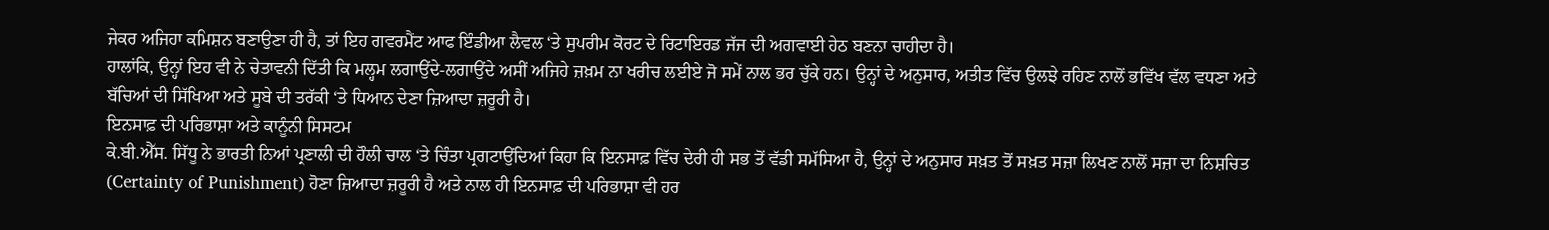ਜੇਕਰ ਅਜਿਹਾ ਕਮਿਸ਼ਨ ਬਣਾਉਣਾ ਹੀ ਹੈ, ਤਾਂ ਇਹ ਗਵਰਮੈਂਟ ਆਫ ਇੰਡੀਆ ਲੈਵਲ ‘ਤੇ ਸੁਪਰੀਮ ਕੋਰਟ ਦੇ ਰਿਟਾਇਰਡ ਜੱਜ ਦੀ ਅਗਵਾਈ ਹੇਠ ਬਣਨਾ ਚਾਹੀਦਾ ਹੈ।
ਹਾਲਾਂਕਿ, ਉਨ੍ਹਾਂ ਇਹ ਵੀ ਨੇ ਚੇਤਾਵਨੀ ਦਿੱਤੀ ਕਿ ਮਲ੍ਹਮ ਲਗਾਉਂਦੇ-ਲਗਾਉਂਦੇ ਅਸੀਂ ਅਜਿਹੇ ਜ਼ਖ਼ਮ ਨਾ ਖਰੀਚ ਲਈਏ ਜੋ ਸਮੇਂ ਨਾਲ ਭਰ ਚੁੱਕੇ ਹਨ। ਉਨ੍ਹਾਂ ਦੇ ਅਨੁਸਾਰ, ਅਤੀਤ ਵਿੱਚ ਉਲਝੇ ਰਹਿਣ ਨਾਲੋਂ ਭਵਿੱਖ ਵੱਲ ਵਧਣਾ ਅਤੇ ਬੱਚਿਆਂ ਦੀ ਸਿੱਖਿਆ ਅਤੇ ਸੂਬੇ ਦੀ ਤਰੱਕੀ ‘ਤੇ ਧਿਆਨ ਦੇਣਾ ਜ਼ਿਆਦਾ ਜ਼ਰੂਰੀ ਹੈ।
ਇਨਸਾਫ਼ ਦੀ ਪਰਿਭਾਸ਼ਾ ਅਤੇ ਕਾਨੂੰਨੀ ਸਿਸਟਮ
ਕੇ.ਬੀ.ਐੱਸ. ਸਿੱਧੂ ਨੇ ਭਾਰਤੀ ਨਿਆਂ ਪ੍ਰਣਾਲੀ ਦੀ ਹੌਲੀ ਚਾਲ ‘ਤੇ ਚਿੰਤਾ ਪ੍ਰਗਟਾਉਂਦਿਆਂ ਕਿਹਾ ਕਿ ਇਨਸਾਫ਼ ਵਿੱਚ ਦੇਰੀ ਹੀ ਸਭ ਤੋਂ ਵੱਡੀ ਸਮੱਸਿਆ ਹੈ, ਉਨ੍ਹਾਂ ਦੇ ਅਨੁਸਾਰ ਸਖ਼ਤ ਤੋਂ ਸਖ਼ਤ ਸਜ਼ਾ ਲਿਖਣ ਨਾਲੋਂ ਸਜ਼ਾ ਦਾ ਨਿਸ਼ਚਿਤ (Certainty of Punishment) ਹੋਣਾ ਜ਼ਿਆਦਾ ਜ਼ਰੂਰੀ ਹੈ ਅਤੇ ਨਾਲ ਹੀ ਇਨਸਾਫ਼ ਦੀ ਪਰਿਭਾਸ਼ਾ ਵੀ ਹਰ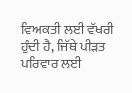ਵਿਅਕਤੀ ਲਈ ਵੱਖਰੀ ਹੁੰਦੀ ਹੈ, ਜਿੱਥੇ ਪੀੜਤ ਪਰਿਵਾਰ ਲਈ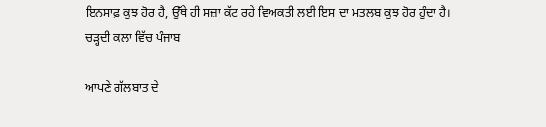ਇਨਸਾਫ਼ ਕੁਝ ਹੋਰ ਹੈ, ਉੱਥੇ ਹੀ ਸਜ਼ਾ ਕੱਟ ਰਹੇ ਵਿਅਕਤੀ ਲਈ ਇਸ ਦਾ ਮਤਲਬ ਕੁਝ ਹੋਰ ਹੁੰਦਾ ਹੈ।
ਚੜ੍ਹਦੀ ਕਲਾ ਵਿੱਚ ਪੰਜਾਬ

ਆਪਣੇ ਗੱਲਬਾਤ ਦੇ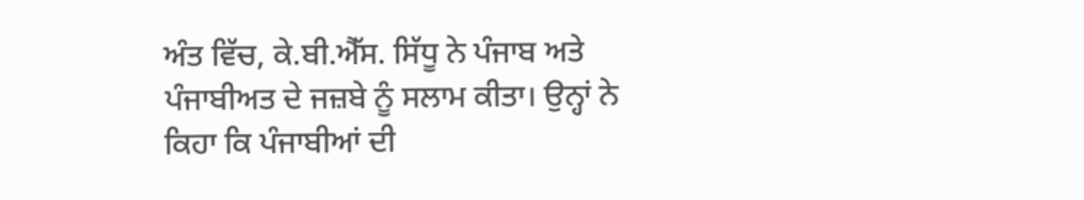ਅੰਤ ਵਿੱਚ, ਕੇ.ਬੀ.ਐੱਸ. ਸਿੱਧੂ ਨੇ ਪੰਜਾਬ ਅਤੇ ਪੰਜਾਬੀਅਤ ਦੇ ਜਜ਼ਬੇ ਨੂੰ ਸਲਾਮ ਕੀਤਾ। ਉਨ੍ਹਾਂ ਨੇ ਕਿਹਾ ਕਿ ਪੰਜਾਬੀਆਂ ਦੀ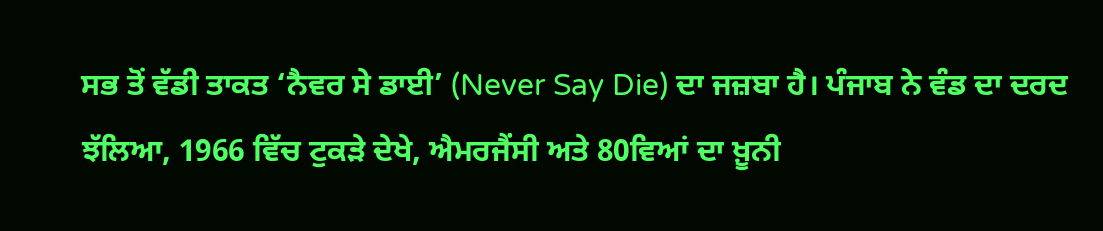ਸਭ ਤੋਂ ਵੱਡੀ ਤਾਕਤ ‘ਨੈਵਰ ਸੇ ਡਾਈ’ (Never Say Die) ਦਾ ਜਜ਼ਬਾ ਹੈ। ਪੰਜਾਬ ਨੇ ਵੰਡ ਦਾ ਦਰਦ ਝੱਲਿਆ, 1966 ਵਿੱਚ ਟੁਕੜੇ ਦੇਖੇ, ਐਮਰਜੈਂਸੀ ਅਤੇ 80ਵਿਆਂ ਦਾ ਖ਼ੂਨੀ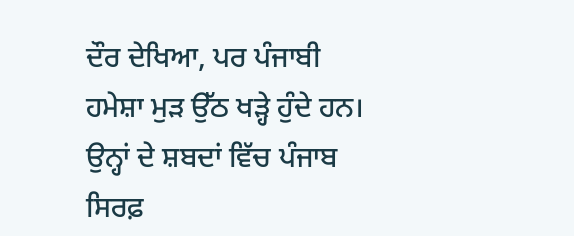ਦੌਰ ਦੇਖਿਆ, ਪਰ ਪੰਜਾਬੀ ਹਮੇਸ਼ਾ ਮੁੜ ਉੱਠ ਖੜ੍ਹੇ ਹੁੰਦੇ ਹਨ। ਉਨ੍ਹਾਂ ਦੇ ਸ਼ਬਦਾਂ ਵਿੱਚ ਪੰਜਾਬ ਸਿਰਫ਼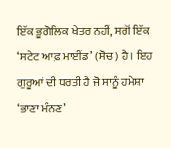ਇੱਕ ਭੂਗੋਲਿਕ ਖੇਤਰ ਨਹੀਂ, ਸਗੋਂ ਇੱਕ ‘ਸਟੇਟ ਆਫ਼ ਮਾਈਂਡ’ (ਸੋਚ) ਹੈ। ਇਹ ਗੁਰੂਆਂ ਦੀ ਧਰਤੀ ਹੈ ਜੋ ਸਾਨੂੰ ਹਮੇਸ਼ਾ ‘ਭਾਣਾ ਮੰਨਣ’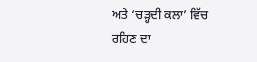ਅਤੇ ‘ਚੜ੍ਹਦੀ ਕਲਾ’ ਵਿੱਚ ਰਹਿਣ ਦਾ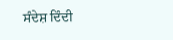ਸੰਦੇਸ਼ ਦਿੰਦੀ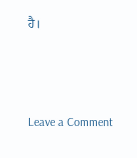ਹੈ।



Leave a Comment